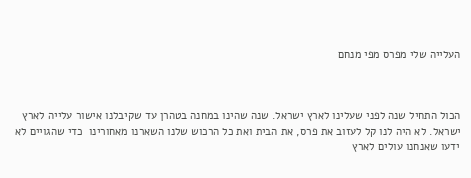העלייה שלי מפרס מפי מנחם



הכול התחיל שנה לפני שעלינו לארץ ישראל. שנה שהינו במחנה בטהרן עד שקיבלנו אישור עלייה לארץ ישראל. לא היה לנו קל לעזוב את פרס, את הבית ואת כל הרכוש שלנו השארנו מאחורינו  כדי שהגויים לא ידעו שאנחנו עולים לארץ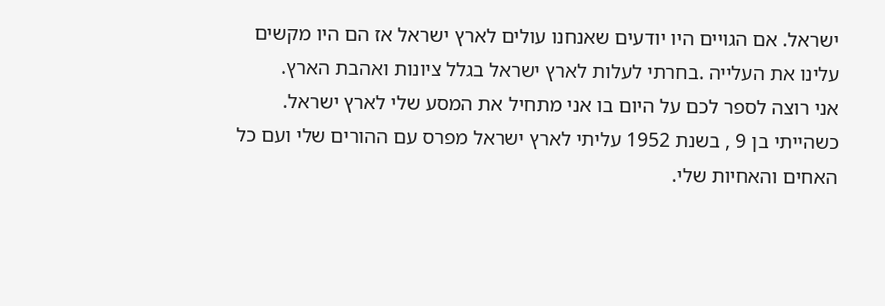ישראל. אם הגויים היו יודעים שאנחנו עולים לארץ ישראל אז הם היו מקשים עלינו את העלייה .בחרתי לעלות לארץ ישראל בגלל ציונות ואהבת הארץ.
אני רוצה לספר לכם על היום בו אני מתחיל את המסע שלי לארץ ישראל. כשהייתי בן 9 , בשנת 1952 עליתי לארץ ישראל מפרס עם ההורים שלי ועם כל האחים והאחיות שלי.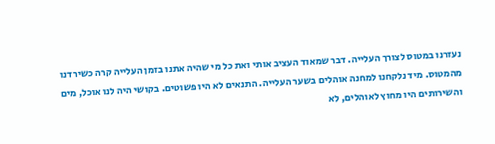נעזרנו במטוס לצורך העלייה. דבר שמאוד העציב אותי ואת כל מי שהיה אתנו בזמן העלייה קרה כשירדנו מהמטוס. מיד נלקחנו למחנה אוהלים בשער העלייה. התנאים לא היו פשוטים. בקושי היה לנו אוכל, מים והשירותים היו מחוץ לאוהלים, לא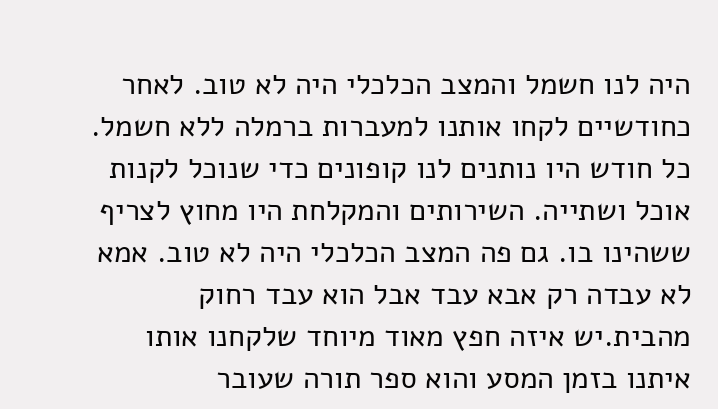היה לנו חשמל והמצב הכלכלי היה לא טוב. לאחר כחודשיים לקחו אותנו למעברות ברמלה ללא חשמל. כל חודש היו נותנים לנו קופונים כדי שנוכל לקנות אוכל ושתייה. השירותים והמקלחת היו מחוץ לצריף ששהינו בו. גם פה המצב הכלכלי היה לא טוב. אמא לא עבדה רק אבא עבד אבל הוא עבד רחוק מהבית.יש איזה חפץ מאוד מיוחד שלקחנו אותו איתנו בזמן המסע והוא ספר תורה שעובר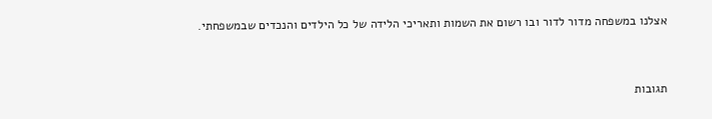אצלנו במשפחה מדור לדור ובו רשום את השמות ותאריכי הלידה של כל הילדים והנכדים שבמשפחתי.


תגובות